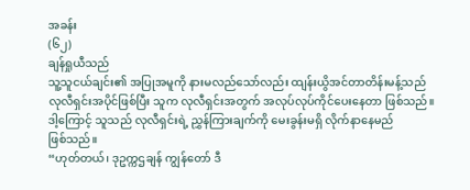အခန်း
(၆၂)
ချန်ရှုယီသည်
သူ့သူငယ်ချင်း၏ အပြုအမူကို နားမလည်သော်လည်း ထျန်းယွိအင်တာတိန်းမန့်သည်
လုလီရှင်းအပိုင်ဖြစ်ပြီး သူက လုလီရှင်းအတွက် အလုပ်လုပ်ကိုင်ပေးနေတာ ဖြစ်သည်။
ဒါ့ကြောင့် သူသည် လုလီရှင်းရဲ့ ညွှန်ကြားချက်ကို မေးခွန်းမရှိ လိုက်နာနေမည်
ဖြစ်သည်။
“ဟုတ်တယ်၊ ဒုဥက္ကဌချန် ကျွန်တော် ဒီ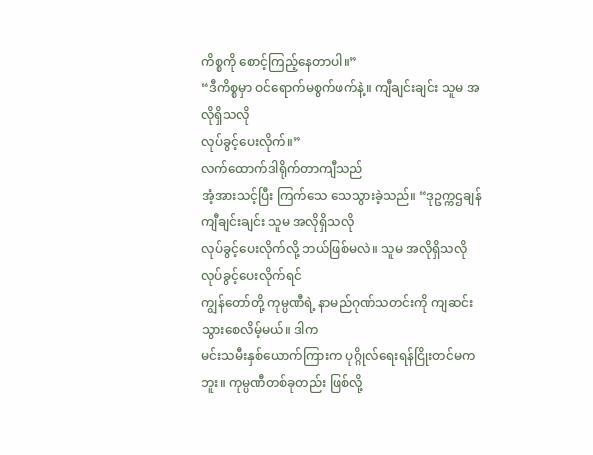ကိစ္စကို စောင့်ကြည့်နေတာပါ။”
“ဒီကိစ္စမှာ ဝင်ရောက်မစွက်ဖက်နဲ့။ ကျီချင်းချင်း သူမ အလိုရှိသလို
လုပ်ခွင့်ပေးလိုက်။”
လက်ထောက်ဒါရိုက်တာကျီသည်
အံ့အားသင့်ပြီး ကြက်သေ သေသွားခဲ့သည်။ “ဒုဥက္ကဌချန် ကျီချင်းချင်း သူမ အလိုရှိသလို
လုပ်ခွင့်ပေးလိုက်လို့ ဘယ်ဖြစ်မလဲ။ သူမ အလိုရှိသလို လုပ်ခွင့်ပေးလိုက်ရင်
ကျွန်တော်တို့ ကုမ္ပဏီရဲ့ နာမည်ဂုဏ်သတင်းကို ကျဆင်းသွားစေလိမ့်မယ်။ ဒါက
မင်းသမီးနှစ်ယောက်ကြားက ပုဂ္ဂိုလ်ရေးရန်ငြိုးတင်မကဘူး။ ကုမ္ပဏီတစ်ခုတည်း ဖြစ်လို့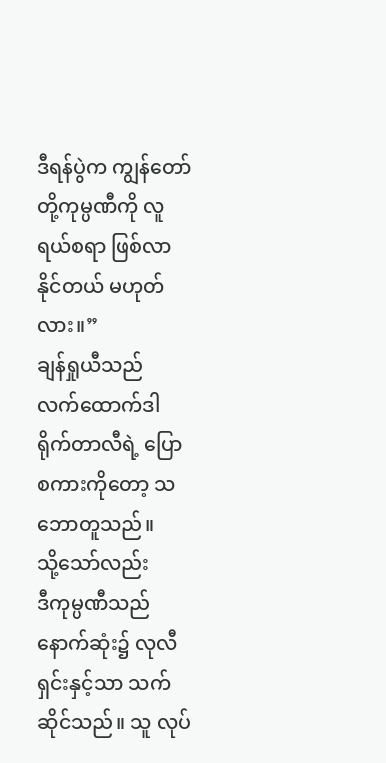ဒီရန်ပွဲက ကျွန်တော်တို့ကုမ္ပဏီကို လူရယ်စရာ ဖြစ်လာနိုင်တယ် မဟုတ်လား။”
ချန်ရှုယီသည်
လက်ထောက်ဒါရိုက်တာလီရဲ့ ပြောစကားကိုတော့ သဘောတူသည်။
သို့သော်လည်း
ဒီကုမ္ပဏီသည် နောက်ဆုံး၌ လုလီရှင်းနှင့်သာ သက်ဆိုင်သည်။ သူ လုပ်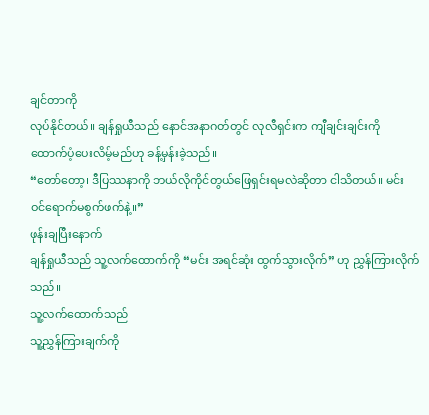ချင်တာကို
လုပ်နိုင်တယ်။ ချန်ရှုယီသည် နောင်အနာဂတ်တွင် လုလီရှင်းက ကျီချင်းချင်းကို
ထောက်ပံ့ပေးလိမ့်မည်ဟု ခန့်မှန်းခဲ့သည်။
“တော်တော့၊ ဒီပြဿနာကို ဘယ်လိုကိုင်တွယ်ဖြေရှင်းရမလဲဆိုတာ ငါသိတယ်။ မင်း
ဝင်ရောက်မစွက်ဖက်နဲ့။”
ဖုန်းချပြီးနောက်
ချန်ရှုယီသည် သူ့လက်ထောက်ကို “မင်း အရင်ဆုံး ထွက်သွားလိုက်” ဟု ညွှန်ကြားလိုက်သည်။
သူ့လက်ထောက်သည်
သူ့ညွှန်ကြားချက်ကို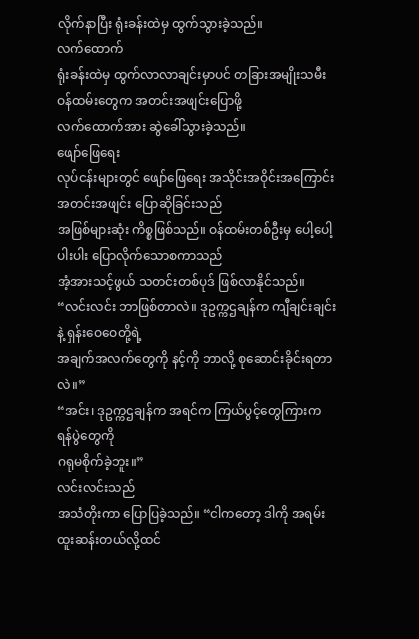လိုက်နာပြီး ရုံးခန်းထဲမှ ထွက်သွားခဲ့သည်။
လက်ထောက်
ရုံးခန်းထဲမှ ထွက်လာလာချင်းမှာပင် တခြားအမျိုးသမီးဝန်ထမ်းတွေက အတင်းအဖျင်းပြောဖို့
လက်ထောက်အား ဆွဲခေါ်သွားခဲ့သည်။
ဖျော်ဖြေရေး
လုပ်ငန်းများတွင် ဖျော်ဖြေရေး အသိုင်းအဝိုင်းအကြောင်း အတင်းအဖျင်း ပြောဆိုခြင်းသည်
အဖြစ်များဆုံး ကိစ္စဖြစ်သည်။ ဝန်ထမ်းတစ်ဦးမှ ပေါ့ပေါ့ပါးပါး ပြောလိုက်သောစကာသည်
အံ့အားသင့်ဖွယ် သတင်းတစ်ပုဒ် ဖြစ်လာနိုင်သည်။
“လင်းလင်း ဘာဖြစ်တာလဲ။ ဒုဥက္ကဌချန်က ကျီချင်းချင်းနဲ့ ရှန်းဝေဝေတို့ရဲ့
အချက်အလက်တွေကို နင့်ကို ဘာလို့ စုဆောင်းခိုင်းရတာလဲ။”
“အင်း၊ ဒုဥက္ကဌချန်က အရင်က ကြယ်ပွင့်တွေကြားက ရန်ပွဲတွေကို
ဂရုမစိုက်ခဲ့ဘူး။”
လင်းလင်းသည်
အသံတိုးကာ ပြောပြခဲ့သည်။ “ငါကတော့ ဒါကို အရမ်းထူးဆန်းတယ်လို့ထင်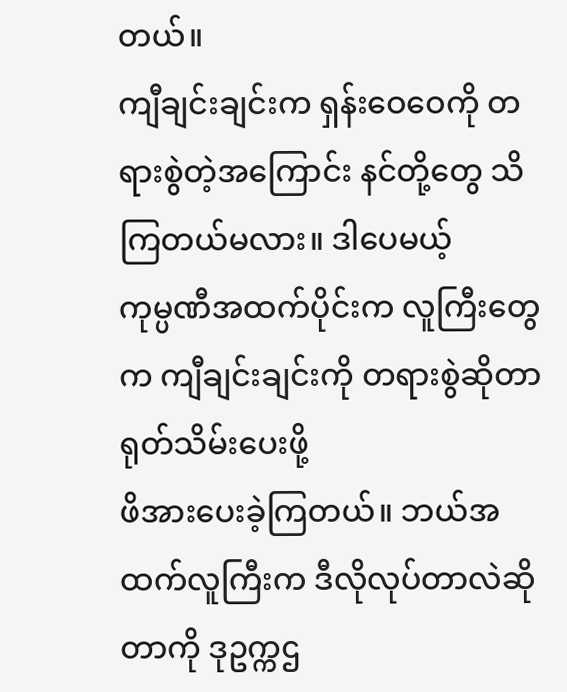တယ်။
ကျီချင်းချင်းက ရှန်းဝေဝေကို တရားစွဲတဲ့အကြောင်း နင်တို့တွေ သိကြတယ်မလား။ ဒါပေမယ့်
ကုမ္ပဏီအထက်ပိုင်းက လူကြီးတွေက ကျီချင်းချင်းကို တရားစွဲဆိုတာ ရုတ်သိမ်းပေးဖို့
ဖိအားပေးခဲ့ကြတယ်။ ဘယ်အထက်လူကြီးက ဒီလိုလုပ်တာလဲဆိုတာကို ဒုဥက္ကဌ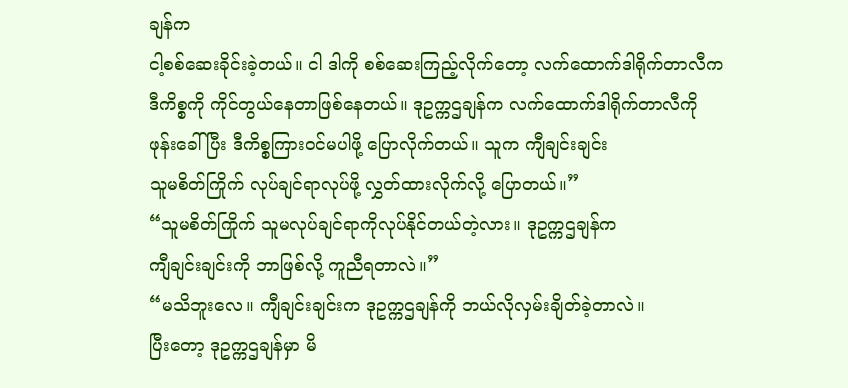ချန်က
ငါ့စစ်ဆေးခိုင်းခဲ့တယ်။ ငါ ဒါကို စစ်ဆေးကြည့်လိုက်တော့ လက်ထောက်ဒါရိုက်တာလီက
ဒီကိစ္စကို ကိုင်တွယ်နေတာဖြစ်နေတယ်။ ဒုဥက္ကဌချန်က လက်ထောက်ဒါရိုက်တာလီကို
ဖုန်းခေါ်ပြီး ဒီကိစ္စကြားဝင်မပါဖို့ ပြောလိုက်တယ်။ သူက ကျီချင်းချင်း
သူမစိတ်ကြိုက် လုပ်ချင်ရာလုပ်ဖို့ လွှတ်ထားလိုက်လို့ ပြောတယ်။”
“သူမစိတ်ကြိုက် သူမလုပ်ချင်ရာကိုလုပ်နိုင်တယ်တဲ့လား။ ဒုဥက္ကဌချန်က
ကျီချင်းချင်းကို ဘာဖြစ်လို့ ကူညီရတာလဲ။”
“မသိဘူးလေ။ ကျီချင်းချင်းက ဒုဥက္ကဌချန်ကို ဘယ်လိုလှမ်းချိတ်ခဲ့တာလဲ။
ပြီးတော့ ဒုဥက္ကဌချန်မှာ မိ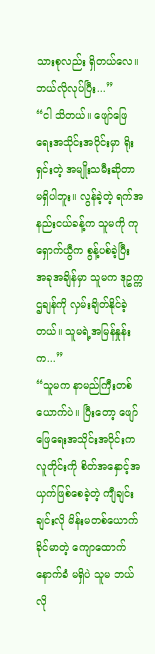သားစုလည်း ရှိတယ်လေ။ ဘယ်လိုလုပ်ပြီး...”
“ငါ သိတယ်။ ဖျော်ဖြေရေးအသိုင်းအဝိုင်းမှာ ရိုးရှင်းတဲ့ အမျိုးသမီးဆိုတာ
မရှိပါဘူး။ လွန်ခဲ့တဲ့ ရက်အနည်းငယ်ခန့်က သူမကို ကုရှောက်ယွီက စွန့်ပစ်ခဲ့ပြီး
အခုအချိန်မှာ သူမက ဒုဥက္ကဌချန်ကို လှမ်းချိတ်နိုင်ခဲ့တယ်။ သူမရဲ့အမြန်နှုန်းက...”
“သူမက နာမည်ကြီးတစ်ယောက်ပဲ။ ပြီးတော့ ဖျော်ဖြေရေးအသိုင်းအဝိုင်းက
လူတိုင်းကို စိတ်အနှောင့်အယှက်ဖြစ်စေခဲ့တဲ့ ကျီချင်းချင်းလို မိန်းမတစ်ယောက်
ခိုင်မာတဲ့ ကျောထောက်နောက်ခံ မရှိပဲ သူမ ဘယ်လို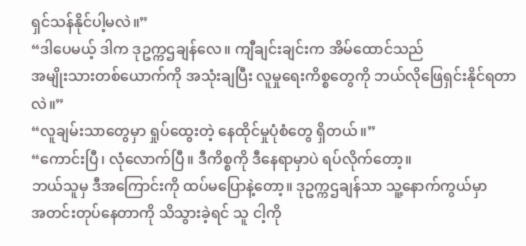ရှင်သန်နိုင်ပါ့မလဲ။”
“ဒါပေမယ့် ဒါက ဒုဥက္ကဌချန်လေ။ ကျီချင်းချင်းက အိမ်ထောင်သည်
အမျိုးသားတစ်ယောက်ကို အသုံးချပြီး လူမှုရေးကိစ္စတွေကို ဘယ်လိုဖြေရှင်းနိုင်ရတာလဲ။”
“လူချမ်းသာတွေမှာ ရှုပ်ထွေးတဲ့ နေထိုင်မှုပုံစံတွေ ရှိတယ်။”
“ကောင်းပြီ၊ လုံလောက်ပြီ။ ဒီကိစ္စကို ဒီနေရာမှာပဲ ရပ်လိုက်တော့။
ဘယ်သူမှ ဒီအကြောင်းကို ထပ်မပြောနဲ့တော့။ ဒုဥက္ကဌချန်သာ သူ့နောက်ကွယ်မှာ
အတင်းတုပ်နေတာကို သိသွားခဲ့ရင် သူ ငါ့ကို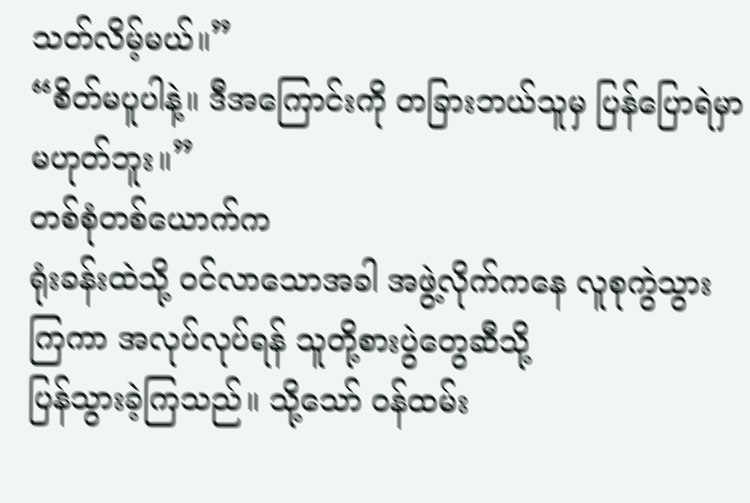သတ်လိမ့်မယ်။”
“စိတ်မပူပါနဲ့။ ဒီအကြောင်းကို တခြားဘယ်သူမှ ပြန်ပြောရဲမှာ မဟုတ်ဘူး။”
တစ်စုံတစ်ယောက်က
ရုံးခန်းထဲသို့ ဝင်လာသောအခါ အဖွဲ့လိုက်ကနေ လူစုကွဲသွားကြကာ အလုပ်လုပ်ရန် သူတို့စားပွဲတွေဆီသို့
ပြန်သွားခဲ့ကြသည်။ သို့သော် ဝန်ထမ်း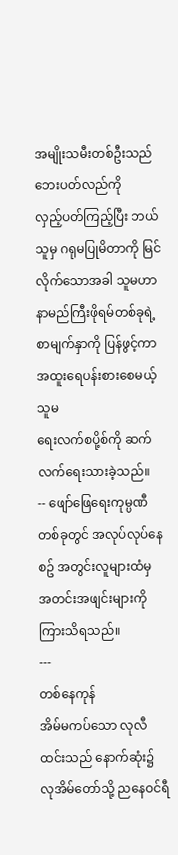အမျိုးသမီးတစ်ဦးသည် ဘေးပတ်လည်ကို
လှည့်ပတ်ကြည့်ပြီး ဘယ်သူမှ ဂရုမပြုမိတာကို မြင်လိုက်သောအခါ သူမဟာ
နာမည်ကြီးဖိုရမ်တစ်ခုရဲ့ စာမျက်နှာကို ပြန်ဖွင့်ကာ အထူးရေပန်းစားစေမယ့် သူမ
ရေးလက်စပို့စ်ကို ဆက်လက်ရေးသားခဲ့သည်။
-- ဖျော်ဖြေရေးကုမ္ပဏီတစ်ခုတွင် အလုပ်လုပ်နေစဥ် အတွင်းလူများထံမှ
အတင်းအဖျင်းများကို ကြားသိရသည်။
---
တစ်နေကုန်
အိမ်မကပ်သော လုလီထင်းသည် နောက်ဆုံး၌ လုအိမ်တော်သို့ ညနေဝင်ရီ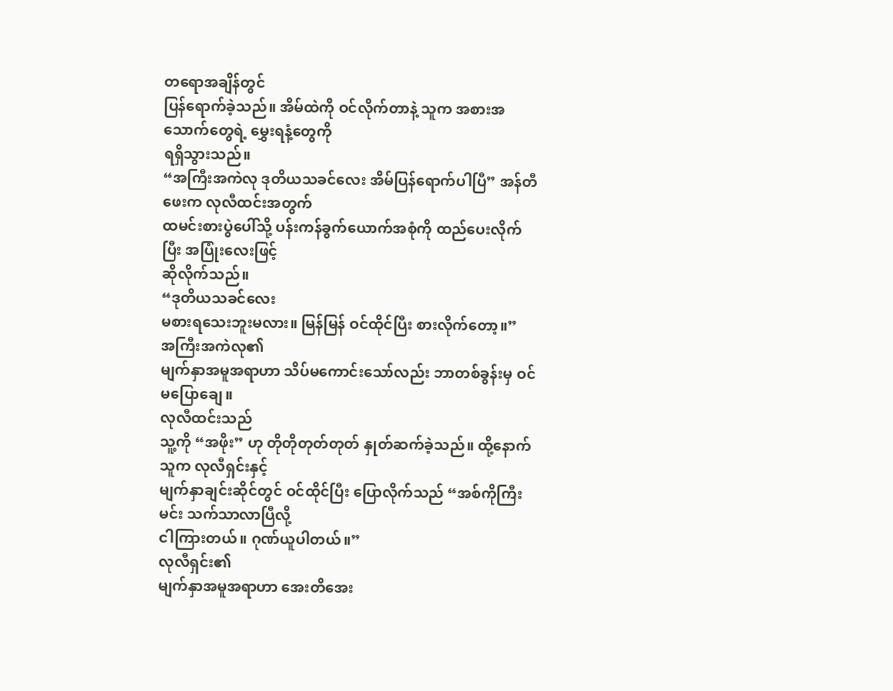တရောအချိန်တွင်
ပြန်ရောက်ခဲ့သည်။ အိမ်ထဲကို ဝင်လိုက်တာနဲ့ သူက အစားအသောက်တွေရဲ့ မွှေးရနံ့တွေကို
ရရှိသွားသည်။
“အကြီးအကဲလု ဒုတိယသခင်လေး အိမ်ပြန်ရောက်ပါပြီ” အန်တီဖေးက လုလီထင်းအတွက်
ထမင်းစားပွဲပေါ်သို့ ပန်းကန်ခွက်ယောက်အစုံကို ထည်ပေးလိုက်ပြီး အပြုံးလေးဖြင့်
ဆိုလိုက်သည်။
“ဒုတိယသခင်လေး
မစားရသေးဘူးမလား။ မြန်မြန် ဝင်ထိုင်ပြီး စားလိုက်တော့။”
အကြီးအကဲလု၏
မျက်နှာအမူအရာဟာ သိပ်မကောင်းသော်လည်း ဘာတစ်ခွန်းမှ ဝင်မပြောချေ။
လုလီထင်းသည်
သူ့ကို “အဖိုး” ဟု တိုတိုတုတ်တုတ် နှုတ်ဆက်ခဲ့သည်။ ထို့နောက် သူက လုလီရှင်းနှင့်
မျက်နှာချင်းဆိုင်တွင် ဝင်ထိုင်ပြီး ပြောလိုက်သည် “အစ်ကိုကြီး မင်း သက်သာလာပြီလို့
ငါကြားတယ်။ ဂုဏ်ယူပါတယ်။”
လုလီရှင်း၏
မျက်နှာအမူအရာဟာ အေးတိအေး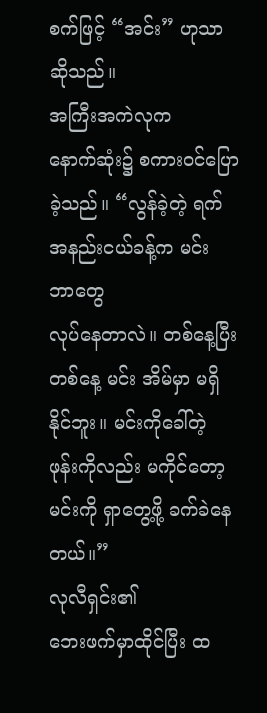စက်ဖြင့် “အင်း” ဟုသာ ဆိုသည်။
အကြီးအကဲလုက
နောက်ဆုံး၌ စကားဝင်ပြောခဲ့သည်။ “လွန်ခဲ့တဲ့ ရက်အနည်းငယ်ခန့်က မင်း ဘာတွေ
လုပ်နေတာလဲ။ တစ်နေ့ပြီးတစ်နေ့ မင်း အိမ်မှာ မရှိနိုင်ဘူး။ မင်းကိုခေါ်တဲ့
ဖုန်းကိုလည်း မကိုင်တော့ မင်းကို ရှာတွေ့ဖို့ ခက်ခဲနေတယ်။”
လုလီရှင်း၏
ဘေးဖက်မှာထိုင်ပြီး ထ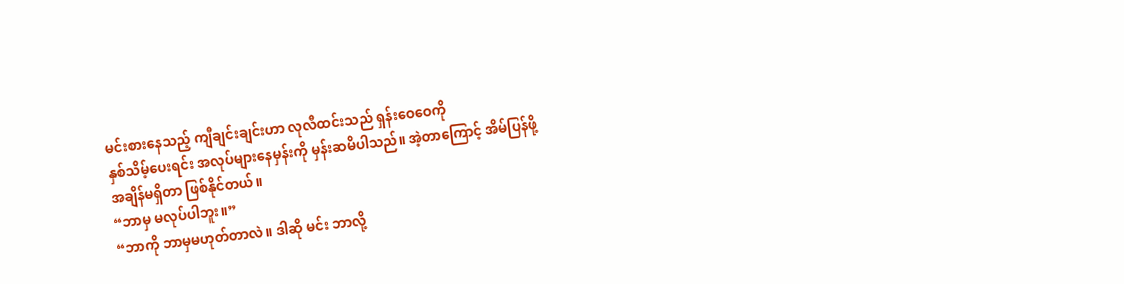မင်းစားနေသည့် ကျီချင်းချင်းဟာ လုလီထင်းသည် ရှန်းဝေဝေကို
နှစ်သိမ့်ပေးရင်း အလုပ်များနေမှန်းကို မှန်းဆမိပါသည်။ အဲ့တာကြောင့် အိမ်ပြန်ဖို့
အချိန်မရှိတာ ဖြစ်နိုင်တယ်။
“ဘာမှ မလုပ်ပါဘူး။”
“ဘာကို ဘာမှမဟုတ်တာလဲ။ ဒါဆို မင်း ဘာလို့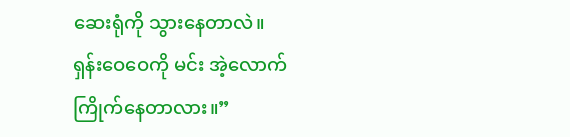ဆေးရုံကို သွားနေတာလဲ။
ရှန်းဝေဝေကို မင်း အဲ့လောက် ကြိုက်နေတာလား။”